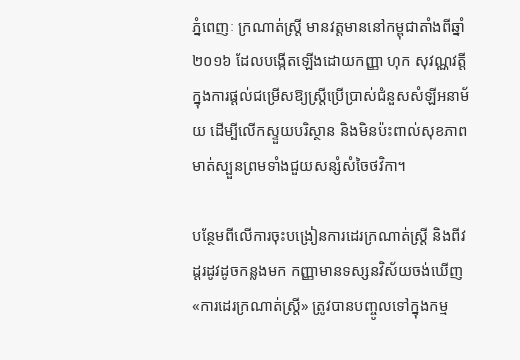ភ្នំពេញៈ ក្រណាត់ស្ត្រី មានវត្តមាននៅកម្ពុជាតាំងពីឆ្នាំ ២០១៦ ដែលបង្កើតឡើងដោយកញ្ញា ហុក សុវណ្ណវត្តី ក្នុងការផ្ដល់ជម្រើសឱ្យស្ត្រីប្រើប្រាស់ជំនួសសំឡីអនាម័យ ដើម្បីលើកស្ទួយបរិស្ថាន និងមិនប៉ះពាល់សុខភាពមាត់ស្បួនព្រមទាំងជួយសន្សំសំចៃថវិកា។

បន្ថែមពីលើការចុះបង្រៀនការដេរក្រណាត់ស្ត្រី និងពីវដ្តរដូវដូចកន្លងមក កញ្ញាមានទស្សនវិស័យចង់ឃើញ «ការដេរក្រណាត់ស្ត្រី» ត្រូវបានបញ្ចូលទៅក្នុងកម្ម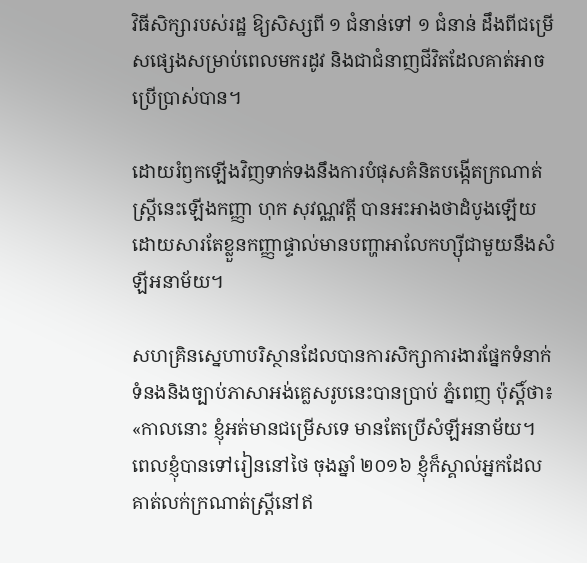វិធីសិក្សារបស់រដ្ឋ ឱ្យសិស្សពី ១ ជំនាន់ទៅ ១ ជំនាន់ ដឹងពីជម្រើសផ្សេងសម្រាប់ពេលមករដូវ និងជាជំនាញជីវិតដែលគាត់អាចប្រើប្រាស់បាន។

ដោយរំឭកឡើងវិញទាក់ទងនឹងការបំផុសគំនិតបង្កើតក្រណាត់ស្ត្រីនេះឡើងកញ្ញា ហុក សុវណ្ណវត្តី បានអះអាងថាដំបូងឡើយដោយសារតែខ្លួនកញ្ញាផ្ទាល់មានបញ្ហាអាលែកហ្ស៊ីជាមួយនឹងសំឡីអនាម័យ។

សហគ្រិនស្នេហាបរិស្ថានដែលបានការសិក្សាការងារផ្នែកទំនាក់ទំនងនិងច្បាប់ភាសាអង់គ្លេសរូបនេះបានប្រាប់ ភ្នំពេញ ប៉ុស្តិ៍ថា៖ «កាលនោះ ខ្ញុំអត់មានជម្រើសទេ មានតែប្រើសំឡីអនាម័យ។ ពេលខ្ញុំបានទៅរៀននៅថៃ ចុងឆ្នាំ ២០១៦ ខ្ញុំក៏ស្គាល់អ្នកដែលគាត់លក់ក្រណាត់ស្ត្រីនៅឥ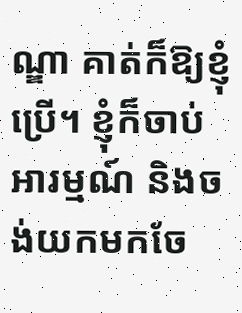ណ្ឌា គាត់ក៏ឱ្យខ្ញុំប្រើ។ ខ្ញុំក៏ចាប់អារម្មណ៍ និងចង់យកមកចែ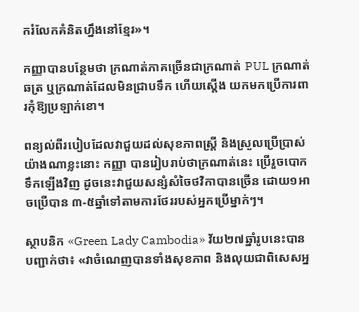ករំលែកគំនិតហ្នឹងនៅខ្មែរ»។

កញ្ញាបានបន្ថែមថា ក្រណាត់ភាគច្រើនជាក្រណាត់ PUL ក្រណាត់ឆត្រ ឬក្រណាត់ដែលមិនជ្រាបទឹក ហើយស្ដើង យកមកប្រើការពារកុំឱ្យប្រឡាក់ខោ។

ពន្យល់ពីរបៀបដែលវាជួយដល់សុខភាពស្ត្រី និងស្រួលប្រើប្រាស់យ៉ាងណាខ្លះនោះ កញ្ញា បានរៀបរាប់ថាក្រណាត់នេះ ប្រើរួចបោកទឹកឡើងវិញ ដូចនេះវាជួយសន្សំសំចៃថវិកាបានច្រើន ដោយ១អាចប្រើបាន ៣-៥ឆ្នាំទៅតាមការថែររបស់អ្នកប្រើម្នាក់ៗ។

ស្ថាបនិក «Green Lady Cambodia» វ័យ២៧ឆ្នាំរូបនេះបានបញ្ជាក់ថា៖ «វាចំណេញបានទាំងសុខភាព និងលុយជាពិសេសអ្ន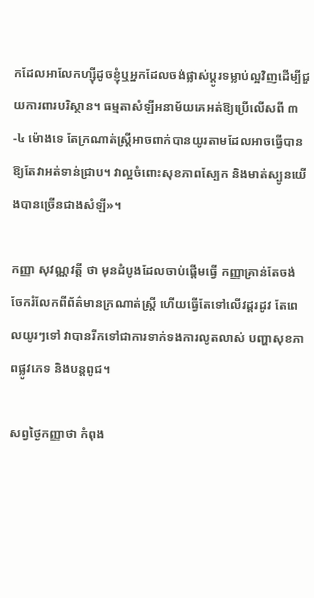កដែលអាលែកហ្ស៊ីដូចខ្ញុំឬអ្នកដែលចង់ផ្លាស់ប្ដូរទម្លាប់ល្អវិញដើម្បីជួយការពារបរិស្ថាន។ ធម្មតាសំឡីអនាម័យគេអត់ឱ្យប្រើលើសពី ៣-៤ ម៉ោងទេ តែក្រណាត់ស្ត្រីអាចពាក់បានយូរតាមដែលអាចធ្វើបានឱ្យតែវាអត់ទាន់ជ្រាប។ វាល្អចំពោះសុខភាពស្បែក និងមាត់ស្បូនយើងបានច្រើនជាងសំឡី»។

កញ្ញា សុវណ្ណវត្តី ថា មុនដំបូងដែលចាប់ផ្ដើមធ្វើ កញ្ញាគ្រាន់តែចង់ចែករំលែកពីព័ត៌មានក្រណាត់ស្ត្រី ហើយធ្វើតែទៅលើវដ្តរដូវ តែពេលយូរៗទៅ វាបានរីកទៅជាការទាក់ទងការលូតលាស់ បញ្ហាសុខភាពផ្លូវភេទ និងបន្តពូជ។

សព្វថ្ងៃកញ្ញាថា កំពុង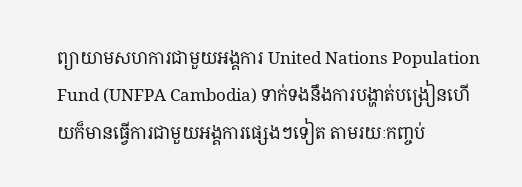ព្យាយាមសហការជាមួយអង្គការ United Nations Population Fund (UNFPA Cambodia) ទាក់ទងនឹងការបង្ហាត់បង្រៀនហើយក៏មានធ្វើការជាមួយអង្គការផ្សេងៗទៀត តាមរយៈកញ្ចប់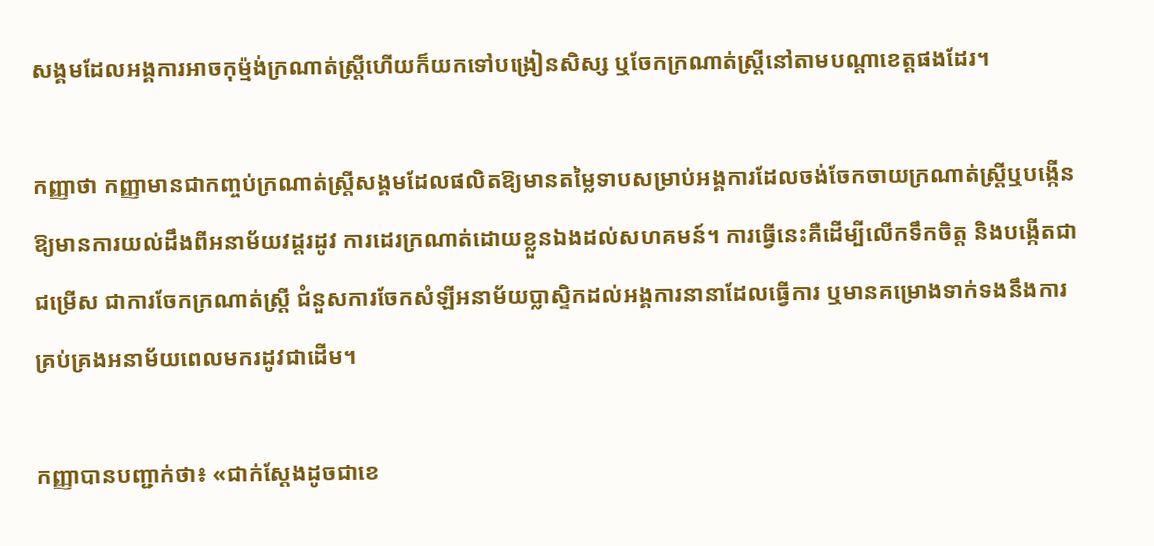សង្គមដែលអង្គការអាចកុម្ម៉ង់ក្រណាត់ស្ត្រីហើយក៏យកទៅបង្រៀនសិស្ស ឬចែកក្រណាត់ស្ត្រីនៅតាមបណ្ដាខេត្តផងដែរ។

កញ្ញាថា កញ្ញាមានជាកញ្ចប់ក្រណាត់ស្ត្រីសង្គមដែលផលិតឱ្យមានតម្លៃទាបសម្រាប់អង្គការដែលចង់ចែកចាយក្រណាត់ស្ត្រីឬបង្កើនឱ្យមានការយល់ដឹងពីអនាម័យវដ្តរដូវ ការដេរក្រណាត់ដោយខ្លួនឯងដល់សហគមន៍។ ការធ្វើនេះគឺដើម្បីលើកទឹកចិត្ត និងបង្កើតជាជម្រើស ជាការចែកក្រណាត់ស្ត្រី ជំនួសការចែកសំឡីអនាម័យប្លាស្ទិកដល់អង្គការនានាដែលធ្វើការ ឬមានគម្រោងទាក់ទងនឹងការគ្រប់គ្រងអនាម័យពេលមករដូវជាដើម។

កញ្ញាបានបញ្ជាក់ថា៖ «ជាក់ស្ដែងដូចជាខេ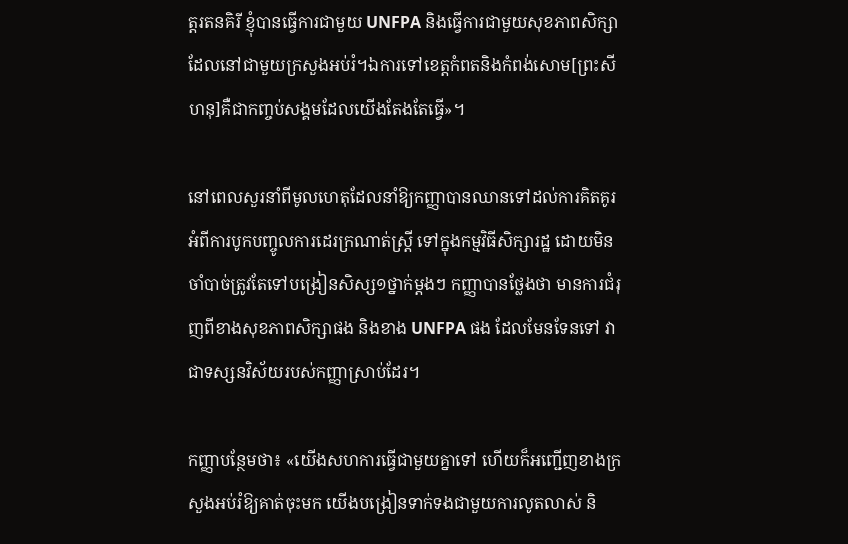ត្តរតនគិរី ខ្ញុំបានធ្វើការជាមួយ UNFPA និងធ្វើការជាមួយសុខភាពសិក្សាដែលនៅជាមួយក្រសួងអប់រំ។ឯការទៅខេត្តកំពតនិងកំពង់សោម[ព្រះសីហនុ]គឺជាកញ្ចប់សង្គមដែលយើងតែងតែធ្វើ»។

នៅពេលសួរនាំពីមូលហេតុដែលនាំឱ្យកញ្ញាបានឈានទៅដល់ការគិតគូរអំពីការបូកបញ្ចូលការដេរក្រណាត់ស្ត្រី ទៅក្នុងកម្មវិធីសិក្សារដ្ឋ ដោយមិនចាំបាច់ត្រូវតែទៅបង្រៀនសិស្ស១ថ្នាក់ម្ដងៗ កញ្ញាបានថ្លែងថា មានការជំរុញពីខាងសុខភាពសិក្សាផង និងខាង UNFPA ផង ដែលមែនទែនទៅ វាជាទស្សនវិស័យរបស់កញ្ញាស្រាប់ដែរ។

កញ្ញាបន្ថែមថា៖ «យើងសហការធ្វើជាមួយគ្នាទៅ ហើយក៏អញ្ជើញខាងក្រសួងអប់រំឱ្យគាត់ចុះមក យើងបង្រៀនទាក់ទងជាមួយការលូតលាស់ និ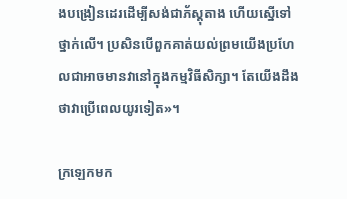ងបង្រៀនដេរដើម្បីសង់ជាភ័ស្តុតាង ហើយស្នើទៅថ្នាក់លើ។ ប្រសិនបើពួកគាត់យល់ព្រមយើងប្រហែលជាអាចមានវានៅក្នុងកម្មវិធីសិក្សា។ តែយើងដឹងថាវាប្រើពេលយូរទៀត»។

ក្រឡេកមក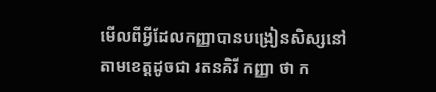មើលពីអ្វីដែលកញ្ញាបានបង្រៀនសិស្សនៅតាមខេត្តដូចជា រតនគិរី កញ្ញា ថា ក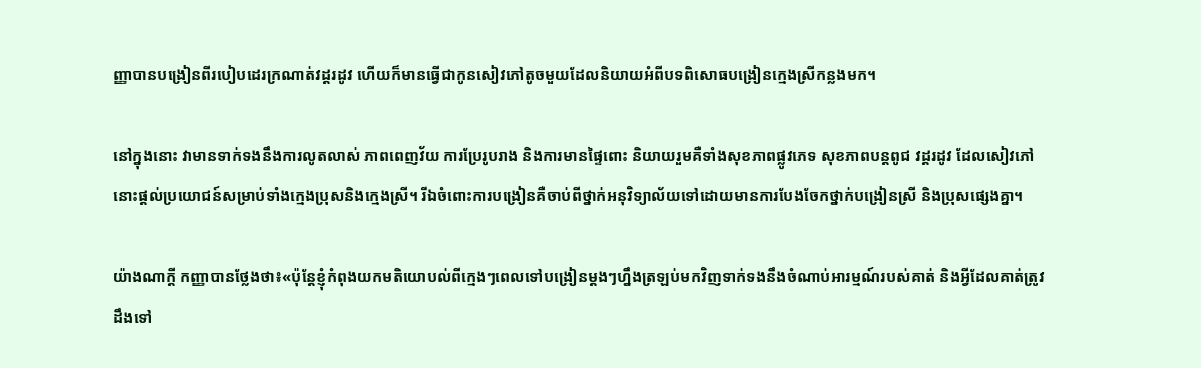ញ្ញាបានបង្រៀនពីរបៀបដេរក្រណាត់វដ្តរដូវ ហើយក៏មានធ្វើជាកូនសៀវភៅតូចមួយដែលនិយាយអំពីបទពិសោធបង្រៀនក្មេងស្រីកន្លងមក។

នៅក្នុងនោះ វាមានទាក់ទងនឹងការលូតលាស់ ភាពពេញវ័យ ការប្រែរូបរាង និងការមានផ្ទៃពោះ និយាយរួមគឺទាំងសុខភាពផ្លូវភេទ សុខភាពបន្តពូជ វដ្ដរដូវ ដែលសៀវភៅនោះផ្ដល់ប្រយោជន៍សម្រាប់ទាំងក្មេងប្រុសនិងក្មេងស្រី។ រីឯចំពោះការបង្រៀនគឺចាប់ពីថ្នាក់អនុវិទ្យាល័យទៅដោយមានការបែងចែកថ្នាក់បង្រៀនស្រី និងប្រុសផ្សេងគ្នា។

យ៉ាងណាក្ដី កញ្ញាបានថ្លែងថា៖«ប៉ុន្តែខ្ញុំកំពុងយកមតិយោបល់ពីក្មេងៗពេលទៅបង្រៀនម្ដងៗហ្នឹងត្រឡប់មកវិញទាក់ទងនឹងចំណាប់អារម្មណ៍របស់គាត់ និងអ្វីដែលគាត់ត្រូវដឹងទៅ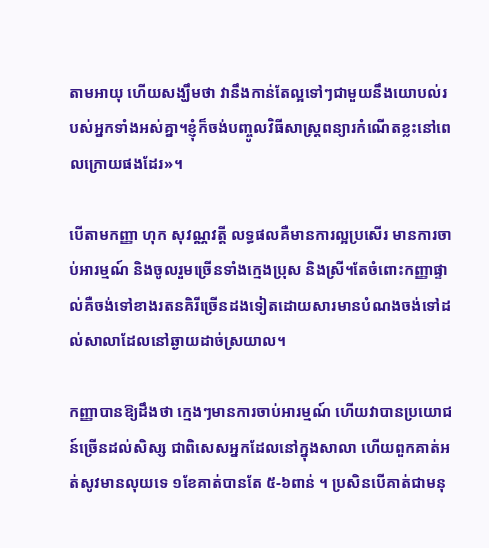តាមអាយុ ហើយសង្ឃឹមថា វានឹងកាន់តែល្អទៅៗជាមួយនឹងយោបល់របស់អ្នកទាំងអស់គ្នា។ខ្ញុំក៏ចង់បញ្ចូលវិធីសាស្ត្រពន្យារកំណើតខ្លះនៅពេលក្រោយផងដែរ»។

បើតាមកញ្ញា ហុក សុវណ្ណវត្តី លទ្ធផលគឺមានការល្អប្រសើរ មានការចាប់អារម្មណ៍ និងចូលរួមច្រើនទាំងក្មេងប្រុស និងស្រី។តែចំពោះកញ្ញាផ្ទាល់គឺចង់ទៅខាងរតនគិរីច្រើនដងទៀតដោយសារមានបំណងចង់ទៅដល់សាលាដែលនៅឆ្ងាយដាច់ស្រយាល។

កញ្ញាបានឱ្យដឹងថា ក្មេងៗមានការចាប់អារម្មណ៍ ហើយវាបានប្រយោជន៍ច្រើនដល់សិស្ស ជាពិសេសអ្នកដែលនៅក្នុងសាលា ហើយពួកគាត់អត់សូវមានលុយទេ ១ខែគាត់បានតែ ៥-៦ពាន់ ។ ប្រសិនបើគាត់ជាមនុ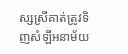ស្សស្រីគាត់ត្រូវទិញសំឡីអនាម័យ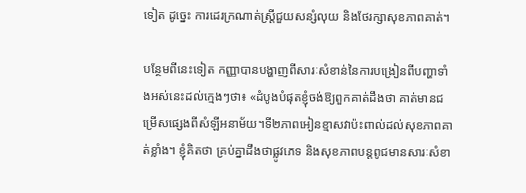ទៀត ដូច្នេះ ការដេរក្រណាត់ស្ត្រីជួយសន្សំលុយ និងថែរក្សាសុខភាពគាត់។

បន្ថែមពីនេះទៀត កញ្ញាបានបង្ហាញពីសារៈសំខាន់នៃការបង្រៀនពីបញ្ហាទាំងអស់នេះដល់ក្មេងៗថា៖ «ដំបូងបំផុតខ្ញុំចង់ឱ្យពួកគាត់ដឹងថា គាត់មានជម្រើសផ្សេងពីសំឡីអនាម័យ។ទី២ភាពអៀនខ្មាសវាប៉ះពាល់ដល់សុខភាពគាត់ខ្លាំង។ ខ្ញុំគិតថា គ្រប់គ្នាដឹងថាផ្លូវភេទ និងសុខភាពបន្តពូជមានសារៈសំខា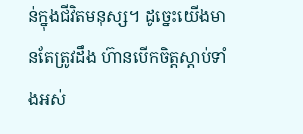ន់ក្នុងជីវិតមនុស្ស។ ដូច្នេះយើងមានតែត្រូវដឹង ហ៊ានបើកចិត្តស្ដាប់ទាំងអស់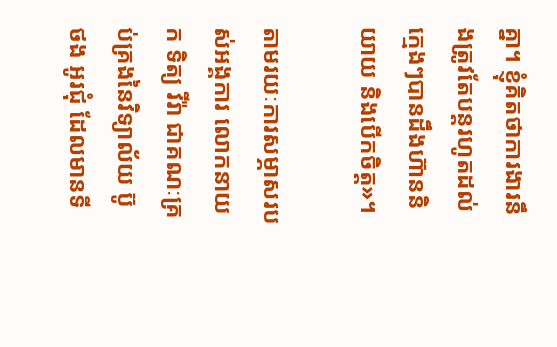គ្នា។ ខ្ញុំគិតថាការងារនឹងត្រូវតែបន្តរហូតដល់ក្មេងៗបានដឹងហ៊ាននិយាយ និងបើកចិត្ត»។

តាមរយៈការសម្ភាសរបស់អង្គការ លោកនាយក ទិត្យ វីរ៉ា ជាគណៈគ្រប់គ្រងនៃវិទ្យាល័យ ប៊ូ ថង អូរជុំ ដែលមានទី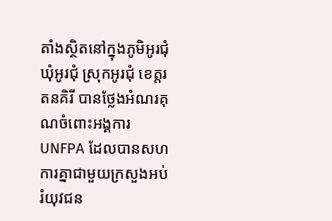តាំងស្ថិតនៅក្នុងភូមិអូរជុំ ឃុំអូរជុំ ស្រុកអូរជុំ ខេត្តរតនគិរី បានថ្លែងអំណរគុណចំពោះអង្គការ UNFPA ដែលបានសហការគ្នាជាមួយក្រសួងអប់រំយុវជន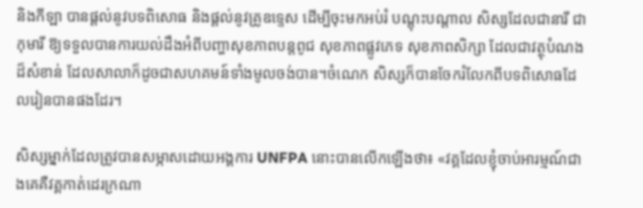និងកីឡា បានផ្ដល់នូវបទពិសោធ និងផ្ដល់នូវគ្រូឧទ្ទេស ដើម្បីចុះមកអប់រំ បណ្ដុះបណ្ដាល សិស្សដែលជានារី ជាកុមារី ឱ្យទទួលបានការយល់ដឹងអំពីបញ្ហាសុខភាពបន្ដពូជ សុខភាពផ្លូវភេទ សុខភាពសិក្សា ដែលជាវត្ថុបំណងដ៏សំខាន់ ដែលសាលាក៏ដូចជាសហគមន៍ទាំងមូលចង់បាន។ចំណេក សិស្សក៏បានចែករំលែកពីបទពិសោធដែលរៀនបានផងដែរ។

សិស្សម្នាក់ដែលត្រូវបានសម្ភាសដោយអង្គការ UNFPA នោះបានលើកឡើងថា៖ «វគ្គដែលខ្ញុំចាប់អារម្មណ៍ជាងគេគឺវគ្គកាត់ដេរក្រណា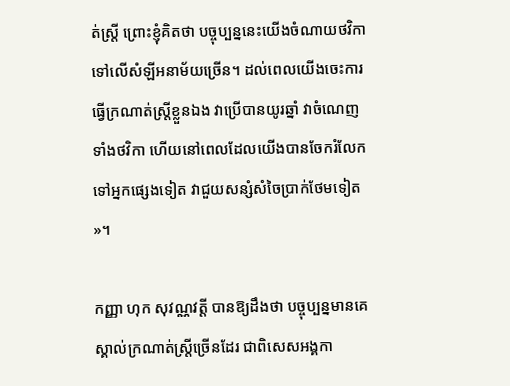ត់ស្ត្រី ព្រោះខ្ញុំគិតថា បច្ចុប្បន្ននេះយើងចំណាយថវិកាទៅលើសំឡីអនាម័យច្រើន។ ដល់ពេលយើងចេះការធ្វើក្រណាត់ស្ត្រីខ្លួនឯង វាប្រើបានយូរឆ្នាំ វាចំណេញទាំងថវិកា ហើយនៅពេលដែលយើងបានចែករំលែកទៅអ្នកផ្សេងទៀត វាជួយសន្សំសំចៃប្រាក់ថែមទៀត»។

កញ្ញា ហុក សុវណ្ណវត្តី បានឱ្យដឹងថា បច្ចុប្បន្នមានគេស្គាល់ក្រណាត់ស្ត្រីច្រើនដែរ ជាពិសេសអង្គកា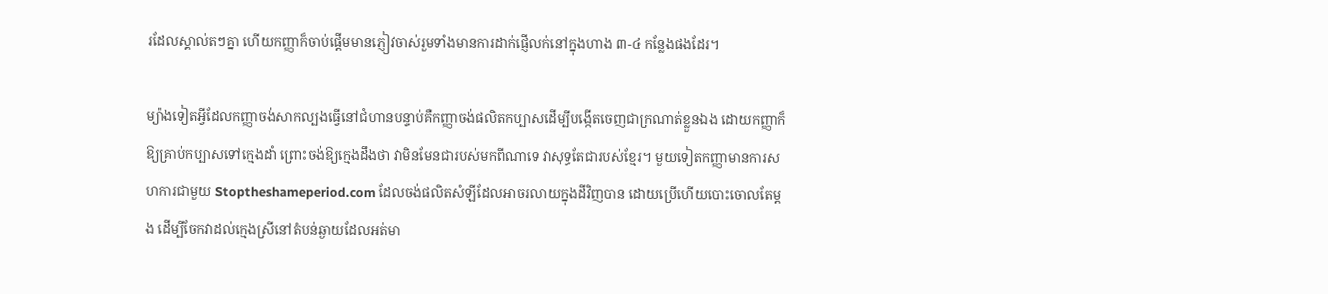រដែលស្គាល់តៗគ្នា ហើយកញ្ញាក៏ចាប់ផ្ដើមមានភ្ញៀវចាស់រួមទាំងមានការដាក់ផ្ញើលក់នៅក្នុងហាង ៣-៤ កន្លែងផងដែរ។

ម្យ៉ាងទៀតអ្វីដែលកញ្ញាចង់សាកល្បងធ្វើនៅជំហានបន្ទាប់គឺកញ្ញាចង់ផលិតកប្បាសដើម្បីបង្កើតចេញជាក្រណាត់ខ្លួនឯង ដោយកញ្ញាក៏ឱ្យគ្រាប់កប្បាសទៅក្មេងដាំ ព្រោះចង់ឱ្យក្មេងដឹងថា វាមិនមែនជារបស់មកពីណាទេ វាសុទ្ធតែជារបស់ខ្មែរ។ មួយទៀតកញ្ញាមានការសហការជាមួយ Stoptheshameperiod.com ដែលចង់ផលិតសំឡីដែលអាចរលាយក្នុងដីវិញបាន ដោយប្រើហើយបោះចោលតែម្ដង ដើម្បីចែកវាដល់ក្មេងស្រីនៅតំបន់ឆ្ងាយដែលអត់មា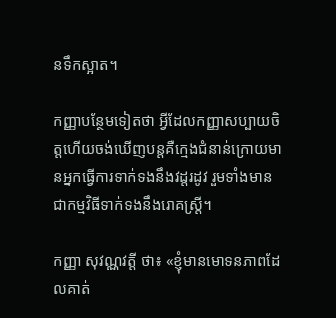នទឹកស្អាត។

កញ្ញាបន្ថែមទៀតថា អ្វីដែលកញ្ញាសប្បាយចិត្តហើយចង់ឃើញបន្តគឺក្មេងជំនាន់ក្រោយមានអ្នកធ្វើការទាក់ទងនឹងវដ្តរដូវ រួមទាំងមានជាកម្មវិធីទាក់ទងនឹងរោគស្ត្រី។

កញ្ញា សុវណ្ណវត្តី ថា៖ «ខ្ញុំមានមោទនភាពដែលគាត់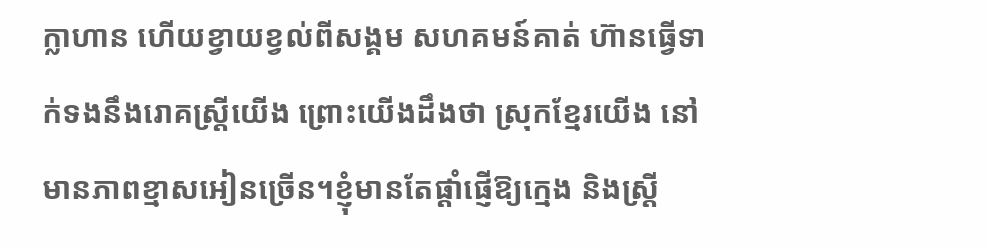ក្លាហាន ហើយខ្វាយខ្វល់ពីសង្គម សហគមន៍គាត់ ហ៊ានធ្វើទាក់ទងនឹងរោគស្ត្រីយើង ព្រោះយើងដឹងថា ស្រុកខ្មែរយើង នៅមានភាពខ្មាសអៀនច្រើន។ខ្ញុំមានតែផ្ដាំផ្ញើឱ្យក្មេង និងស្ត្រី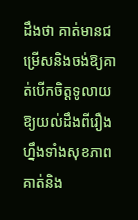ដឹងថា គាត់មានជម្រើសនិងចង់ឱ្យគាត់បើកចិត្តទូលាយឱ្យយល់ដឹងពីរឿងហ្នឹងទាំងសុខភាពគាត់និង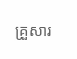គ្រួសារ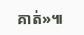គាត់»៕